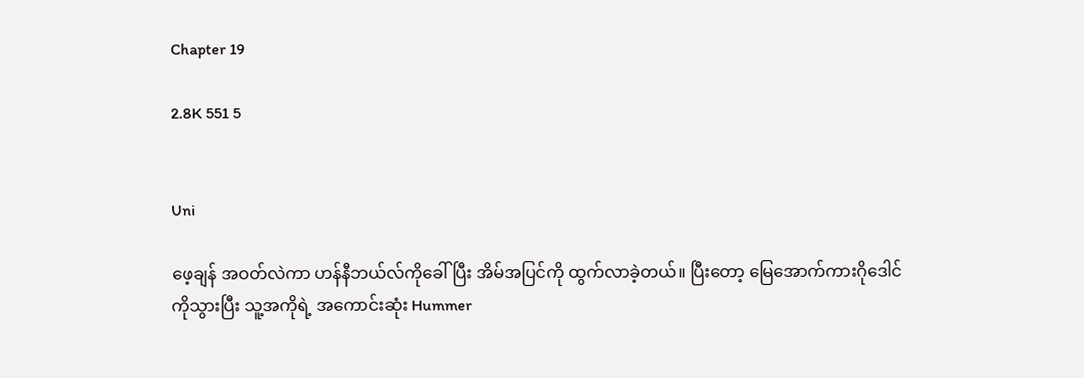Chapter 19

2.8K 551 5


Uni

ဖေ့ချန် အဝတ်လဲကာ ဟန်နီဘယ်လ်ကိုခေါ်ပြီး အိမ်အပြင်ကို ထွက်လာခဲ့တယ်။ ပြီးတော့ မြေအောက်ကားဂိုဒေါင်ကိုသွားပြီး သူ့အကိုရဲ့ အကောင်းဆုံး Hummer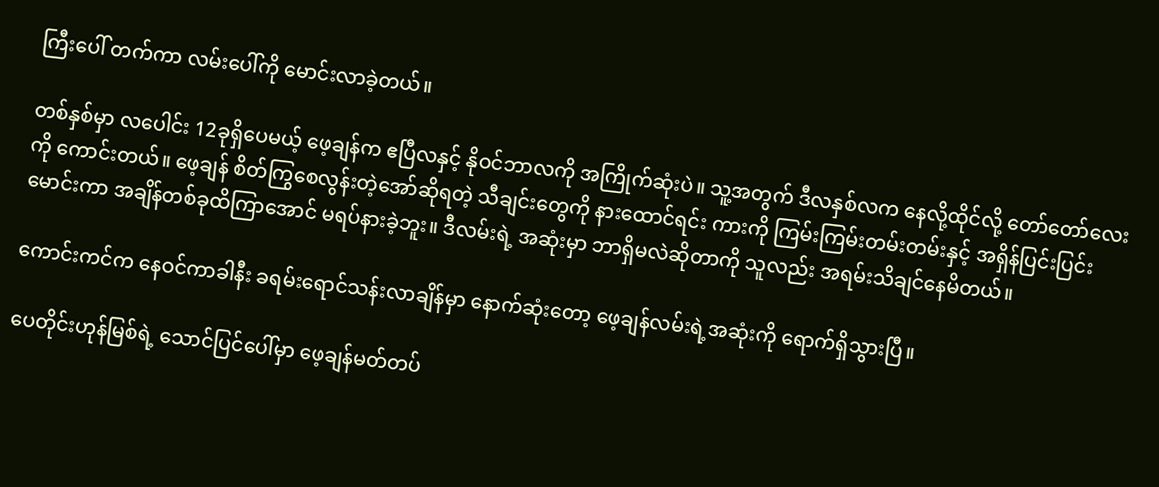ကြီးပေါ် တက်ကာ လမ်းပေါ်ကို မောင်းလာခဲ့တယ်။

တစ်နှစ်မှာ လပေါင်း 12ခုရှိပေမယ့် ဖေ့ချန်က ဧပြီလနှင့် နိုဝင်ဘာလကို အကြိုက်ဆုံးပဲ။ သူ့အတွက် ဒီလနှစ်လက နေလို့ထိုင်လို့ တော်တော်လေးကို ကောင်းတယ်။ ဖေ့ချန် စိတ်ကြွစေလွန်းတဲ့အော်ဆိုရတဲ့ သီချင်းတွေကို နားထောင်ရင်း ကားကို ကြမ်းကြမ်းတမ်းတမ်းနှင့် အရှိန်ပြင်းပြင်းမောင်းကာ အချိန်တစ်ခုထိကြာအောင် မရပ်နားခဲ့ဘူး။ ဒီလမ်းရဲ့ အဆုံးမှာ ဘာရှိမလဲဆိုတာကို သူလည်း အရမ်းသိချင်နေမိတယ်။

ကောင်းကင်က နေဝင်ကာခါနီး ခရမ်းရောင်သန်းလာချိန်မှာ နောက်ဆုံးတော့ ဖေ့ချန်လမ်းရဲ့အဆုံးကို ရောက်ရှိသွားပြီ။

ပေတိုင်းဟုန်မြစ်ရဲ့ သောင်ပြင်ပေါ်မှာ ဖေ့ချန်မတ်တပ်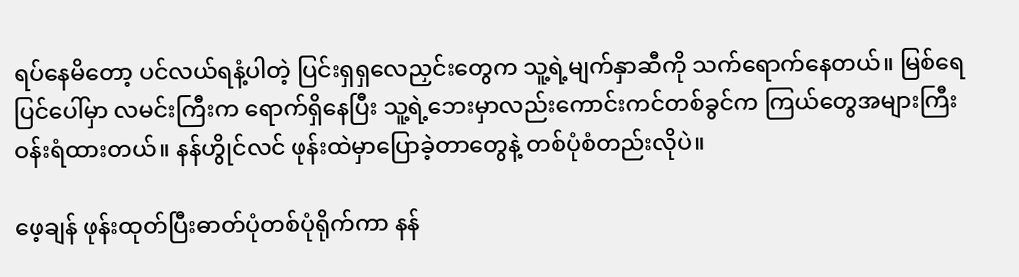ရပ်နေမိတော့ ပင်လယ်ရနံ့ပါတဲ့ ပြင်းရှရှလေညှင်းတွေက သူ့ရဲ့မျက်နှာဆီကို သက်ရောက်နေတယ်။ မြစ်ရေပြင်ပေါ်မှာ လမင်းကြီးက ရောက်ရှိနေပြီး သူ့ရဲ့ဘေးမှာလည်းကောင်းကင်တစ်ခွင်က ကြယ်တွေအများကြီး ဝန်းရံထားတယ်။ နန်ဟွိုင်လင် ဖုန်းထဲမှာပြောခဲ့တာတွေနဲ့ တစ်ပုံစံတည်းလိုပဲ။

ဖေ့ချန် ဖုန်းထုတ်ပြီးဓာတ်ပုံတစ်ပုံရိုက်ကာ နန်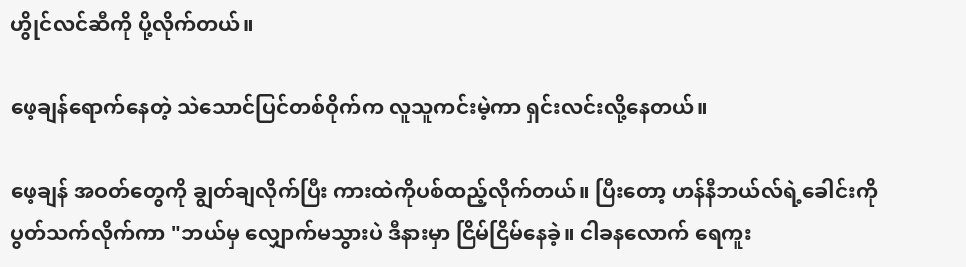ဟွိုင်လင်ဆီကို ပို့လိုက်တယ်။

ဖေ့ချန်ရောက်နေတဲ့ သဲသောင်ပြင်တစ်ဝိုက်က လူသူကင်းမဲ့ကာ ရှင်းလင်းလို့နေတယ်။

ဖေ့ချန် အဝတ်တွေကို ချွတ်ချလိုက်ပြီး ကားထဲကိုပစ်ထည့်လိုက်တယ်။ ပြီးတော့ ဟန်နီဘယ်လ်ရဲ့ခေါင်းကို ပွတ်သက်လိုက်ကာ "ဘယ်မှ လျှောက်မသွားပဲ ဒီနားမှာ ငြိမ်ငြိမ်နေခဲ့။ ငါခနလောက် ရေကူး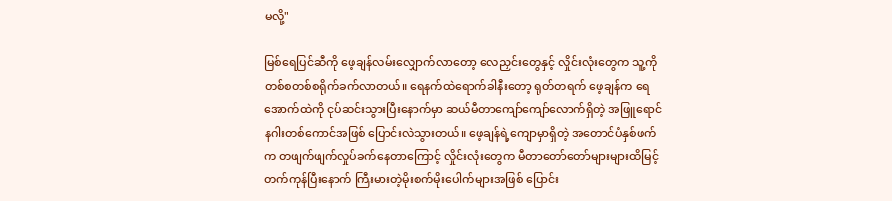မလို့"

မြစ်ရေပြင်ဆီကို ဖေ့ချန်လမ်းလျှောက်လာတော့ လေညှင်းတွေနှင့် လှိုင်းလုံးတွေက သူ့ကို တစ်စတစ်စရိုက်ခက်လာတယ်။ ရေနက်ထဲရောက်ခါနီးတော့ ရုတ်တရက် ဖေ့ချန်က ရေအောက်ထဲကို ငုပ်ဆင်းသွားပြီးနောက်မှာ ဆယ်မီတာကျော်ကျော်လောက်ရှိတဲ့ အဖြူရောင်နဂါးတစ်ကောင်အဖြစ် ပြောင်းလဲသွားတယ်။ ဖေ့ချန်ရဲ့ကျောမှာရှိတဲ့ အတောင်ပံနှစ်ဖက်က တဖျက်ဖျက်လှုပ်ခက်နေတာကြောင့် လှိုင်းလုံးတွေက မီတာတော်တော်များများထိမြင့်တက်ကုန်ပြီးနောက် ကြီးမားတဲ့မိုးစက်မိုးပေါက်များအဖြစ် ပြောင်း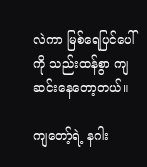လဲကာ မြစ်ရေပြင်ပေါ်ကို သည်းထန်စွာ ကျဆင်းနေတော့တယ်။

ကျတော့်ရဲ့ နဂါး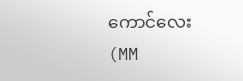ကောင်လေး(MM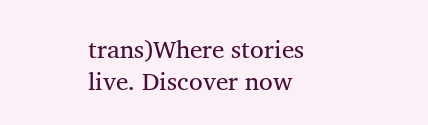trans)Where stories live. Discover now